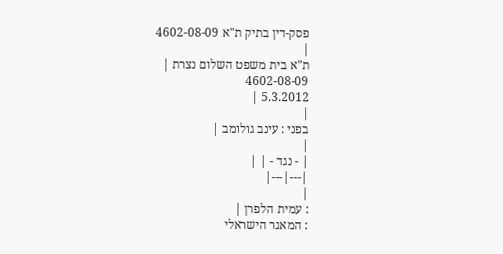פסק-דין בתיק ת"א 4602-08-09
|
ת"א בית משפט השלום נצרת |
4602-08-09
5.3.2012 |
|
בפני : עינב גולומב |
|
| - נגד - | |
|---|---|
|
: עמית הלפרן |
: המאגר הישראלי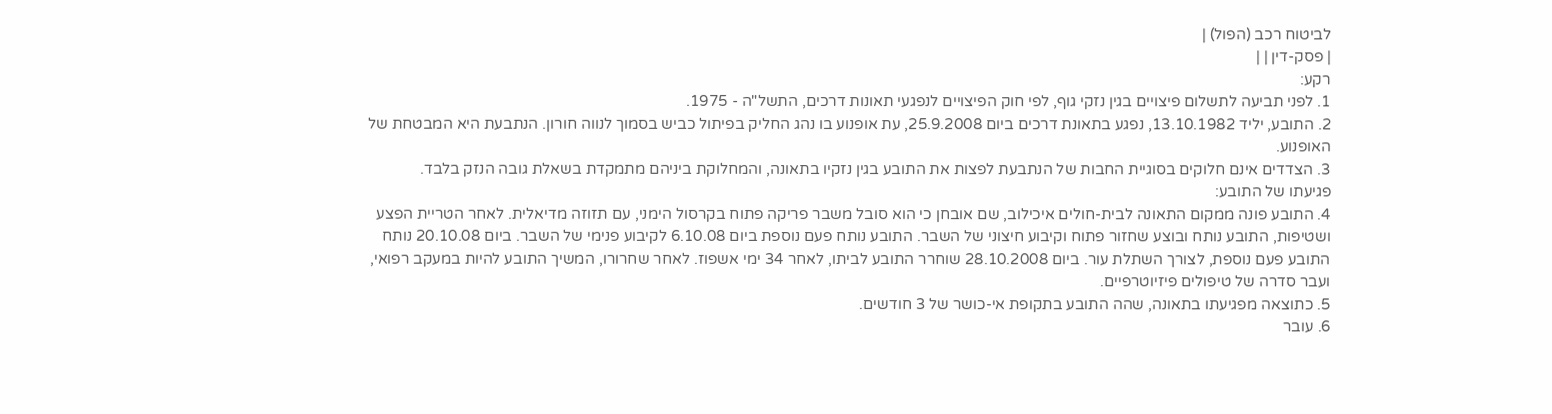לביטוח רכב (הפול) |
| פסק-דין | |
רקע:
1. לפני תביעה לתשלום פיצויים בגין נזקי גוף, לפי חוק הפיצויים לנפגעי תאונות דרכים, התשל"ה - 1975.
2. התובע, יליד 13.10.1982, נפגע בתאונת דרכים ביום 25.9.2008, עת אופנוע בו נהג החליק בפיתול כביש בסמוך לנווה חורון. הנתבעת היא המבטחת של האופנוע.
3. הצדדים אינם חלוקים בסוגיית החבות של הנתבעת לפצות את התובע בגין נזקיו בתאונה, והמחלוקת ביניהם מתמקדת בשאלת גובה הנזק בלבד.
פגיעתו של התובע:
4. התובע פונה ממקום התאונה לבית-חולים איכילוב, שם אובחן כי הוא סובל משבר פריקה פתוח בקרסול הימני, עם תזוזה מדיאלית. לאחר הטריית הפצע ושטיפות, התובע נותח ובוצע שחזור פתוח וקיבוע חיצוני של השבר. התובע נותח פעם נוספת ביום 6.10.08 לקיבוע פנימי של השבר. ביום 20.10.08 נותח התובע פעם נוספת, לצורך השתלת עור. ביום 28.10.2008 שוחרר התובע לביתו, לאחר 34 ימי אשפוז. לאחר שחרורו, המשיך התובע להיות במעקב רפואי, ועבר סדרה של טיפולים פיזיוטרפיים.
5. כתוצאה מפגיעתו בתאונה, שהה התובע בתקופת אי-כושר של 3 חודשים.
6. עובר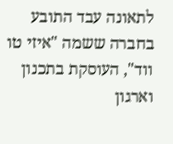לתאונה עבד התובע בחברה ששמה "איזי טו ווד", העוסקת בתכנון וארגון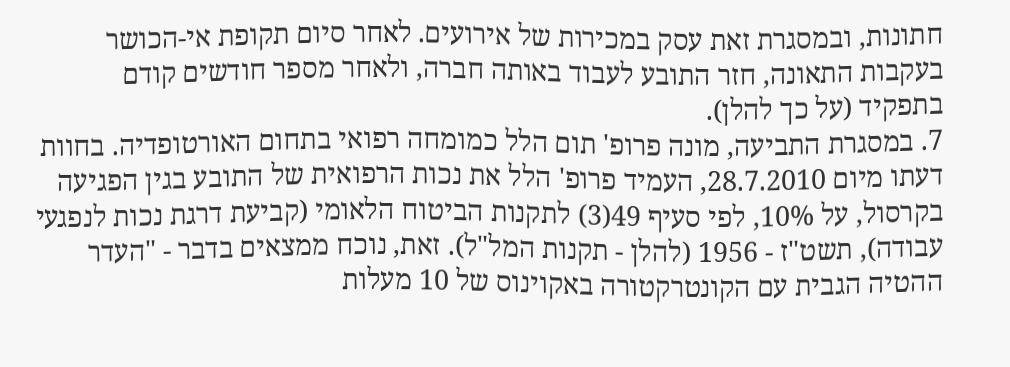חתונות, ובמסגרת זאת עסק במכירות של אירועים. לאחר סיום תקופת אי-הכושר בעקבות התאונה, חזר התובע לעבוד באותה חברה, ולאחר מספר חודשים קודם בתפקיד (על כך להלן).
7. במסגרת התביעה, מונה פרופ' תום הלל כמומחה רפואי בתחום האורטופדיה. בחוות דעתו מיום 28.7.2010, העמיד פרופ' הלל את נכות הרפואית של התובע בגין הפגיעה בקרסול, על 10%, לפי סעיף 49(3) לתקנות הביטוח הלאומי (קביעת דרגת נכות לנפגעי עבודה), תשט"ז - 1956 (להלן - תקנות המל"ל). זאת, נוכח ממצאים בדבר - "העדר ההטיה הגבית עם הקונטרקטורה באקוינוס של 10 מעלות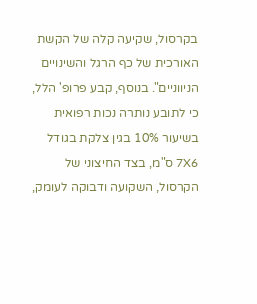בקרסול, שקיעה קלה של הקשת האורכית של כף הרגל והשינויים הניווניים". בנוסף, קבע פרופ' הלל, כי לתובע נותרה נכות רפואית בשיעור 10% בגין צלקת בגודל 7X6 ס"מ, בצד החיצוני של הקרסול, השקועה ודבוקה לעומק,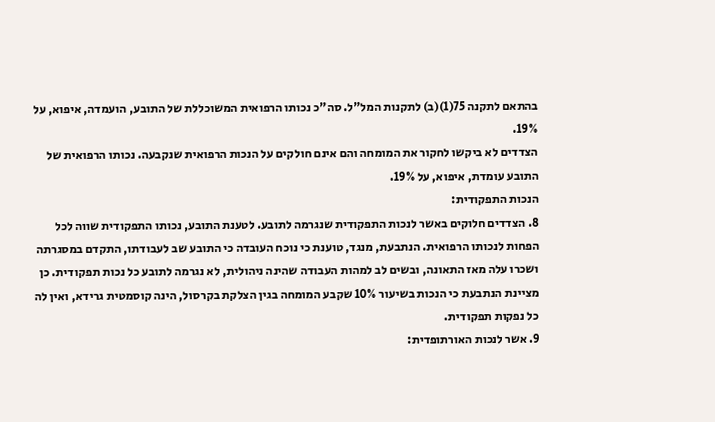בהתאם לתקנה 75(1)(ב) לתקנות המל"ל. סה"כ נכותו הרפואית המשוכללת של התובע, הועמדה, איפוא, על 19%.
הצדדים לא ביקשו לחקור את המומחה והם אינם חולקים על הנכות הרפואית שנקבעה. נכותו הרפואית של התובע עומדת, איפוא, על 19%.
הנכות התפקודית:
8. הצדדים חלוקים באשר לנכות התפקודית שנגרמה לתובע. לטענת התובע, נכותו התפקודית שווה לכל הפחות לנכותו הרפואית. הנתבעת, מנגד, טוענת כי נוכח העובדה כי התובע שב לעבודתו, התקדם במסגרתה ושכרו עלה מאז התאונה, ובשים לב למהות העבודה שהינה ניהולית, לא נגרמה לתובע כל נכות תפקודית. כן מציינת הנתבעת כי הנכות בשיעור 10% שקבע המומחה בגין הצלקת בקרסול, הינה קוסמטית גרידא, ואין לה כל נפקות תפקודית.
9. אשר לנכות האורתופדית: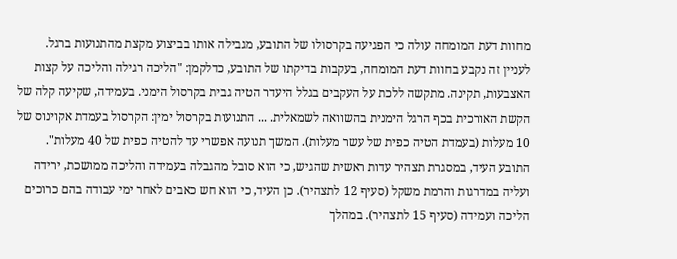מחוות דעת המומחה עולה כי הפגיעה בקרסולו של התובע, מגבילה אותו בביצוע מקצת מהתנועות ברגל. לעניין זה נקבע בחוות דעת המומחה, בעקבות בדיקתו של התובע, כדלקמן: "הליכה רגילה והליכה על קצות האצבעות, תקינה. מתקשה ללכת על העקבים בגלל היעדר הטיה גבית בקרסול הימני. בעמידה, שקיעה קלה של הקשת האורכית בכף הרגל הימנית בהשוואה לשמאלית. ... התנועות בקרסול ימין: הקרסול בעמדת אקוינוס של 10 מעלות (בעמדת הטיה כפית של עשר מעלות). המשך תנועה אפשרי עד להטיה כפית של 40 מעלות". התובע העיד, במסגרת תצהיר עדות ראשית שהגיש, כי הוא סובל מהגבלה בעמידה והליכה ממושכת, ירידה ועליה במדרגות והרמת משקל (סעיף 12 לתצהיר). כן העיד, כי הוא חש כאבים לאחר ימי עבודה בהם כרוכים הליכה ועמידה (סעיף 15 לתצהיר). במהלך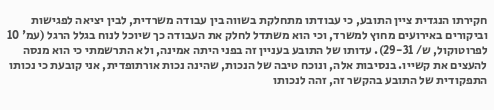חקירתו הנגדית ציין התובע, כי עבודתו מתחלקת בשווה בין עבודה משרדית, לבין יציאה לפגישות וביקורים באירועים מחוץ למשרד, וכי הוא משתדל לחלק את העבודה כך שיוכל לנוח בגלל הרגל (עמ' 10 לפרוטוקול, ש/ 29-31). עדותו של התובע בעניין זה בפני היתה אמינה, ולא התרשמתי כי הוא מנסה להעצים את קשייו. בנסיבות אלה, ונוכח טיבה של הנכות, שהינה נכות אורתופדית, אני קובעת כי נכותו התפקודית של התובע בהקשר זה, זהה לנכותו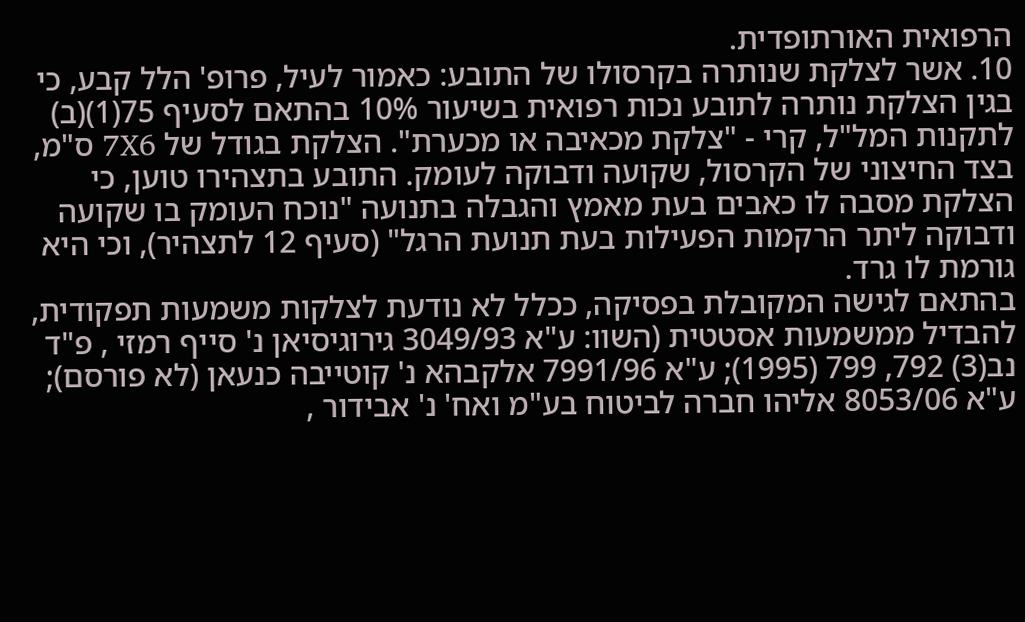הרפואית האורתופדית.
10. אשר לצלקת שנותרה בקרסולו של התובע: כאמור לעיל, פרופ' הלל קבע, כי בגין הצלקת נותרה לתובע נכות רפואית בשיעור 10% בהתאם לסעיף 75(1)(ב) לתקנות המל"ל, קרי - "צלקת מכאיבה או מכערת". הצלקת בגודל של 7X6 ס"מ, בצד החיצוני של הקרסול, שקועה ודבוקה לעומק. התובע בתצהירו טוען, כי הצלקת מסבה לו כאבים בעת מאמץ והגבלה בתנועה "נוכח העומק בו שקועה ודבוקה ליתר הרקמות הפעילות בעת תנועת הרגל" (סעיף 12 לתצהיר), וכי היא גורמת לו גרד.
בהתאם לגישה המקובלת בפסיקה, ככלל לא נודעת לצלקות משמעות תפקודית, להבדיל ממשמעות אסטטית (השוו: ע"א 3049/93 גירוגיסיאן נ' סייף רמזי , פ"ד נב(3) 792, 799 (1995); ע"א 7991/96 אלקבהא נ' קוטייבה כנעאן (לא פורסם); ע"א 8053/06 אליהו חברה לביטוח בע"מ ואח' נ' אבידור ,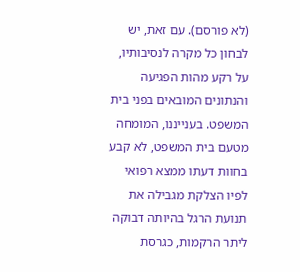(לא פורסם). עם זאת, יש לבחון כל מקרה לנסיבותיו, על רקע מהות הפגיעה והנתונים המובאים בפני בית המשפט. בענייננו, המומחה מטעם בית המשפט, לא קבע בחוות דעתו ממצא רפואי לפיו הצלקת מגבילה את תנועת הרגל בהיותה דבוקה ליתר הרקמות, כגרסת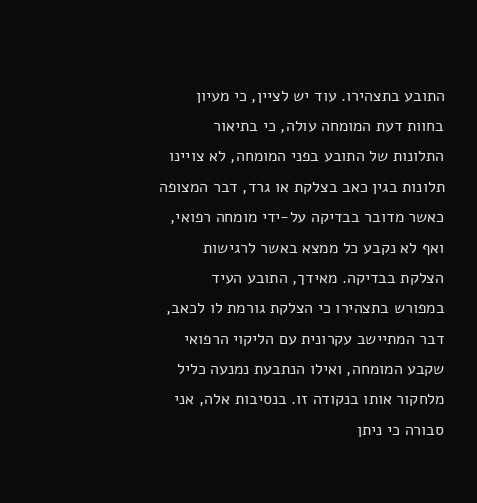התובע בתצהירו. עוד יש לציין, כי מעיון בחוות דעת המומחה עולה, כי בתיאור התלונות של התובע בפני המומחה, לא צויינו תלונות בגין כאב בצלקת או גרד, דבר המצופה כאשר מדובר בבדיקה על-ידי מומחה רפואי, ואף לא נקבע כל ממצא באשר לרגישות הצלקת בבדיקה. מאידך, התובע העיד במפורש בתצהירו כי הצלקת גורמת לו לכאב, דבר המתיישב עקרונית עם הליקוי הרפואי שקבע המומחה, ואילו הנתבעת נמנעה כליל מלחקור אותו בנקודה זו. בנסיבות אלה, אני סבורה כי ניתן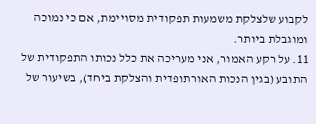לקבוע שלצלקת משמעות תפקודית מסויימת, אם כי נמוכה ומוגבלת ביותר.
11. על רקע האמור, אני מעריכה את כלל נכותו התפקודית של התובע (בגין הנכות האורתופדית והצלקת ביחד), בשיעור של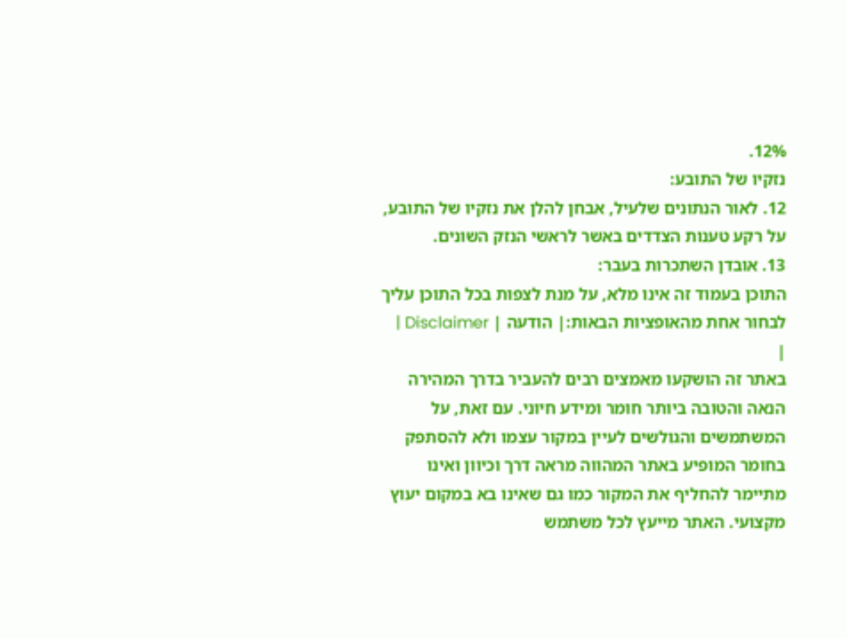12%.
נזקיו של התובע:
12. לאור הנתונים שלעיל, אבחן להלן את נזקיו של התובע, על רקע טענות הצדדים באשר לראשי הנזק השונים.
13. אובדן השתכרות בעבר:
התוכן בעמוד זה אינו מלא, על מנת לצפות בכל התוכן עליך לבחור אחת מהאופציות הבאות:| הודעה | Disclaimer |
|
באתר זה הושקעו מאמצים רבים להעביר בדרך המהירה הנאה והטובה ביותר חומר ומידע חיוני. עם זאת, על המשתמשים והגולשים לעיין במקור עצמו ולא להסתפק בחומר המופיע באתר המהווה מראה דרך וכיוון ואינו מתיימר להחליף את המקור כמו גם שאינו בא במקום יעוץ מקצועי. האתר מייעץ לכל משתמש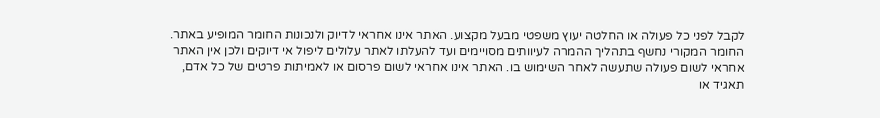לקבל לפני כל פעולה או החלטה יעוץ משפטי מבעל מקצוע. האתר אינו אחראי לדיוק ולנכונות החומר המופיע באתר. החומר המקורי נחשף בתהליך ההמרה לעיוותים מסויימים ועד להעלתו לאתר עלולים ליפול אי דיוקים ולכן אין האתר אחראי לשום פעולה שתעשה לאחר השימוש בו. האתר אינו אחראי לשום פרסום או לאמיתות פרטים של כל אדם, תאגיד או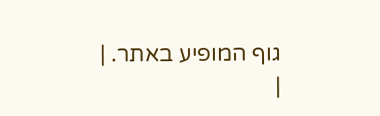גוף המופיע באתר. |
|